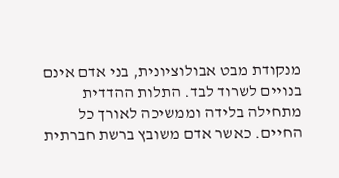מנקודת מבט אבולוציונית, בני אדם אינם בנויים לשרוד לבד. התלות ההדדית מתחילה בלידה וממשיכה לאורך כל החיים. כאשר אדם משובץ ברשת חברתית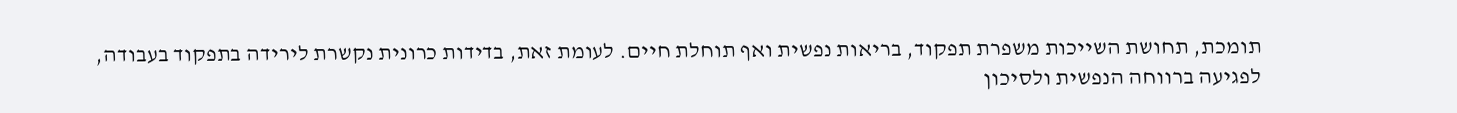תומכת, תחושת השייכות משפרת תפקוד, בריאות נפשית ואף תוחלת חיים. לעומת זאת, בדידות כרונית נקשרת לירידה בתפקוד בעבודה, לפגיעה ברווחה הנפשית ולסיכון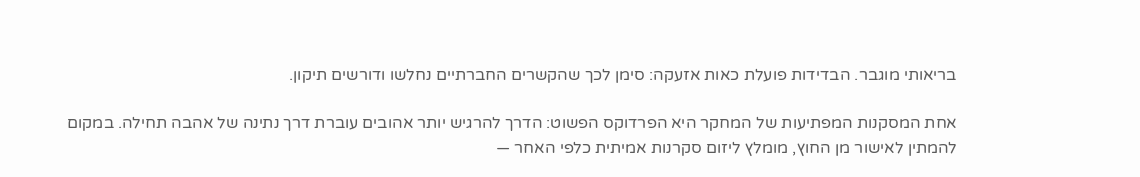בריאותי מוגבר. הבדידות פועלת כאות אזעקה: סימן לכך שהקשרים החברתיים נחלשו ודורשים תיקון.

אחת המסקנות המפתיעות של המחקר היא הפרדוקס הפשוט: הדרך להרגיש יותר אהובים עוברת דרך נתינה של אהבה תחילה. במקום להמתין לאישור מן החוץ, מומלץ ליזום סקרנות אמיתית כלפי האחר —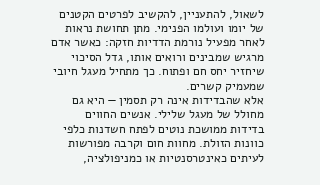לשאול, להתעניין, להקשיב לפרטים הקטנים של יומו ועולמו הפנימי. מתן תחושת נראות לאחר מפעיל נורמת הדדיות חזקה: כאשר אדם מרגיש שמבינים ורואים אותו, גדל הסיכוי שיחזיר יחס חם ופתוח. כך מתחיל מעגל חיובי שמעמיק קשרים.
אלא שהבדידות אינה רק תסמין — היא גם מחולל של מעגל שלילי. אנשים החווים בדידות ממושכת נוטים לפתח חשדנות כלפי כוונות הזולת. מחוות חום וקרבה מפורשות לעיתים כאינטרסנטיות או כמניפולציה,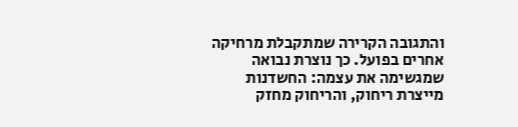והתגובה הקרירה שמתקבלת מרחיקה אחרים בפועל. כך נוצרת נבואה שמגשימה את עצמה: החשדנות מייצרת ריחוק, והריחוק מחזק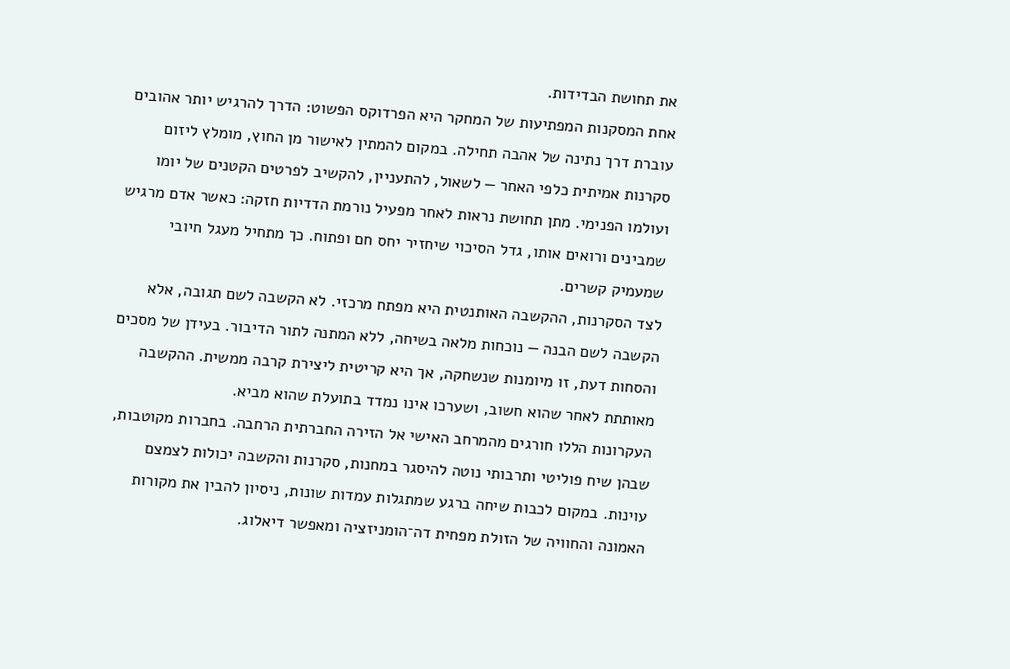את תחושת הבדידות.
אחת המסקנות המפתיעות של המחקר היא הפרדוקס הפשוט: הדרך להרגיש יותר אהובים עוברת דרך נתינה של אהבה תחילה. במקום להמתין לאישור מן החוץ, מומלץ ליזום סקרנות אמיתית כלפי האחר — לשאול, להתעניין, להקשיב לפרטים הקטנים של יומו ועולמו הפנימי. מתן תחושת נראות לאחר מפעיל נורמת הדדיות חזקה: כאשר אדם מרגיש שמבינים ורואים אותו, גדל הסיכוי שיחזיר יחס חם ופתוח. כך מתחיל מעגל חיובי שמעמיק קשרים.
לצד הסקרנות, ההקשבה האותנטית היא מפתח מרכזי. לא הקשבה לשם תגובה, אלא הקשבה לשם הבנה — נוכחות מלאה בשיחה, ללא המתנה לתור הדיבור. בעידן של מסכים והסחות דעת, זו מיומנות שנשחקה, אך היא קריטית ליצירת קרבה ממשית. ההקשבה מאותתת לאחר שהוא חשוב, ושערכו אינו נמדד בתועלת שהוא מביא.
העקרונות הללו חורגים מהמרחב האישי אל הזירה החברתית הרחבה. בחברות מקוטבות, שבהן שיח פוליטי ותרבותי נוטה להיסגר במחנות, סקרנות והקשבה יכולות לצמצם עוינות. במקום לכבות שיחה ברגע שמתגלות עמדות שונות, ניסיון להבין את מקורות האמונה והחוויה של הזולת מפחית דה־הומניזציה ומאפשר דיאלוג.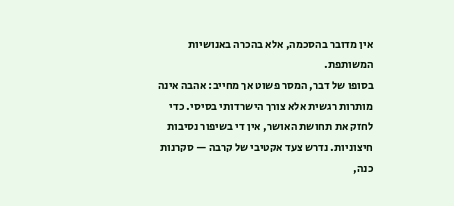אין מדובר בהסכמה, אלא בהכרה באנושיות המשותפת.
בסופו של דבר, המסר פשוט אך מחייב: אהבה אינה מותרות רגשית אלא צורך הישרדותי בסיסי. כדי לחזק את תחושת האושר, אין די בשיפור נסיבות חיצוניות. נדרש צעד אקטיבי של קרבה — סקרנות כנה,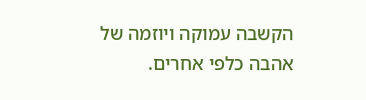הקשבה עמוקה ויוזמה של אהבה כלפי אחרים.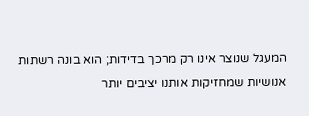המעגל שנוצר אינו רק מרכך בדידות; הוא בונה רשתות אנושיות שמחזיקות אותנו יציבים יותר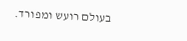בעולם רועש ומפורד.